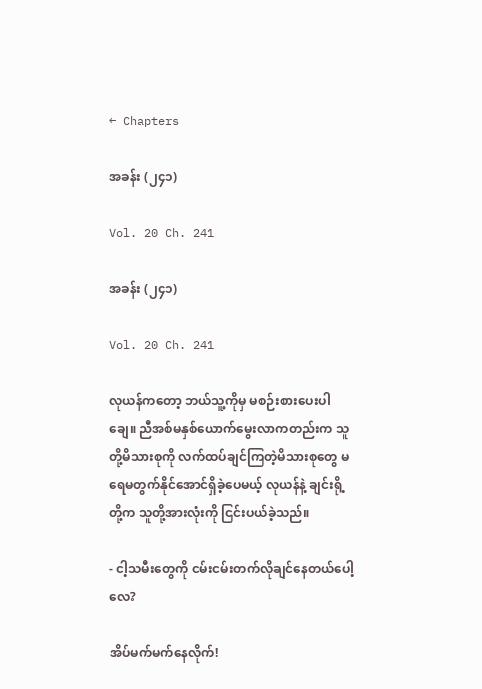← Chapters

အခန်း (၂၄၁)

Vol. 20 Ch. 241

အခန်း (၂၄၁)

Vol. 20 Ch. 241

လုယန်ကတော့ ဘယ်သူ့ကိုမှ မစဉ်းစားပေးပါချေ။ ညီအစ်မနှစ်ယောက်မွေးလာကတည်းက သူတို့မိသားစုကို လက်ထပ်ချင်ကြတဲ့မိသားစုတွေ မရေမတွက်နိုင်အောင်ရှိခဲ့ပေမယ့် လုယန်နဲ့ ချင်းရို့တို့က သူတို့အားလုံးကို ငြင်းပယ်ခဲ့သည်။

- ငါ့သမီးတွေကို ငမ်းငမ်းတက်လိုချင်နေတယ်ပေါ့လေ?

အိပ်မက်မက်နေလိုက်!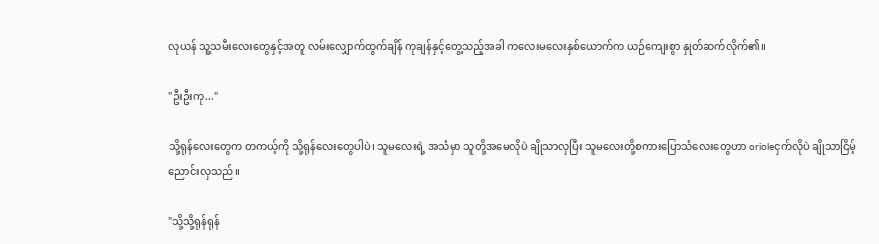လုယန် သူ့သမီးလေးတွေနှင့်အတူ လမ်းလျှောက်ထွက်ချိန် ကုချန်နှင့်တွေ့သည့်အခါ ကလေးမလေးနှစ်ယောက်က ယဉ်ကျေးစွာ နှုတ်ဆက်လိုက်၏။

"ဦးဦးကု..."

သို့ရုန်လေးတွေက တကယ့်ကို သို့ရုန်လေးတွေပါပဲ၊ သူမလေးရဲ့ အသံမှာ သူတို့အမေလိုပဲ ချိုသာလှပြီး သူမလေးတို့စကားပြောသံလေးတွေဟာ orioleငှက်လိုပဲ ချိုသာငြိမ့်ညောင်းလှသည်။

"သို့သို့ရုန်ရုန်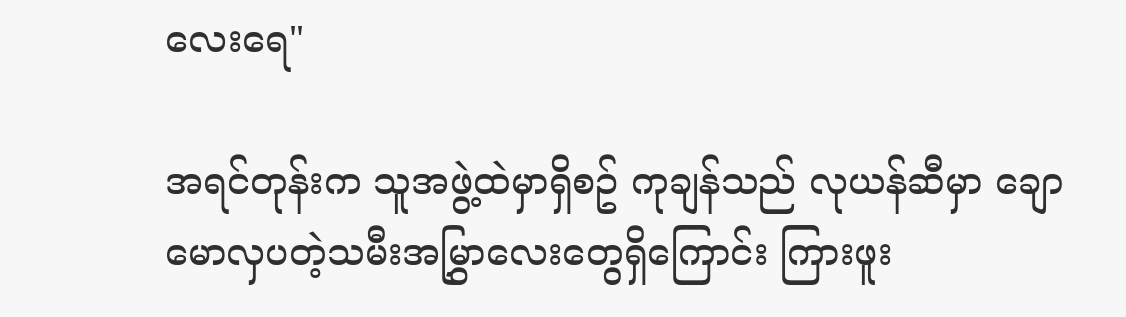လေးရေ"

အရင်တုန်းက သူအဖွဲ့ထဲမှာရှိစဥ် ကုချန်သည် လုယန်ဆီမှာ ချောမောလှပတဲ့သမီးအမြွှာလေးတွေရှိကြောင်း ကြားဖူး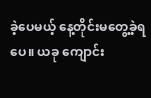ခဲ့ပေမယ့် နေ့တိုင်းမတွေ့ခဲ့ရပေ။ ယခု ကျောင်း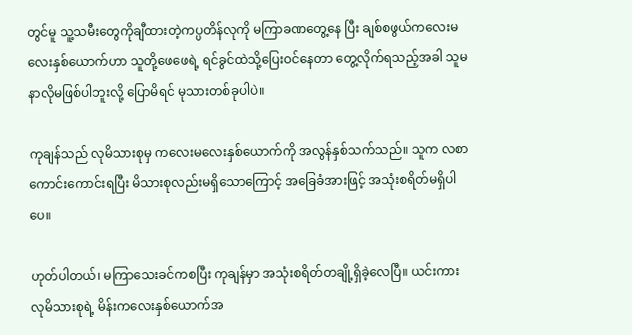တွင်မူ သူ့သမီးတွေကိုချီထားတဲ့ကပ္ပတိန်လုကို မကြာခဏတွေ့နေ ပြီး ချစ်စဖွယ်ကလေးမလေးနှစ်ယောက်ဟာ သူတို့ဖေဖေရဲ့ ရင်ခွင်ထဲသို့ပြေးဝင်နေတာ တွေ့လိုက်ရသည့်အခါ သူမနာလိုမဖြစ်ပါဘူးလို့ ပြောမိရင် မုသားတစ်ခုပါပဲ။

ကုချန်သည် လုမိသားစုမှ ကလေးမလေးနှစ်ယောက်ကို အလွန်နှစ်သက်သည်။ သူက လစာကောင်းကောင်းရပြီး မိသားစုလည်းမရှိသောကြောင့် အခြေခံအားဖြင့် အသုံးစရိတ်မရှိပါပေ။

ဟုတ်ပါတယ်၊ မကြာသေးခင်ကစပြီး ကုချန်မှာ အသုံးစရိတ်တချို့ရှိခဲ့လေပြီ။ ယင်းကား လုမိသားစုရဲ့ မိန်းကလေးနှစ်ယောက်အ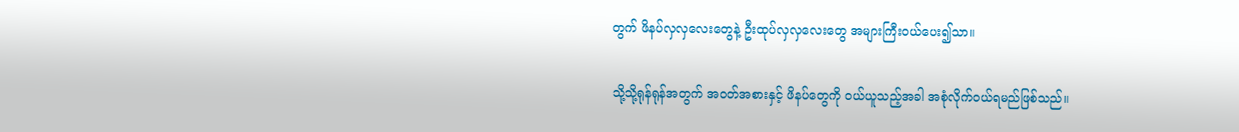တွက် ဖိနပ်လှလှလေးတွေနဲ့ ဦးထုပ်လှလှလေးတွေ အများကြီးဝယ်ပေး၍သာ။

သို့သို့ရုန်ရုန်အတွက် အဝတ်အစားနှင့် ဖိနပ်တွေကို ဝယ်ယူသည့်အခါ အစုံလိုက်ဝယ်ရမည်ဖြစ်သည်။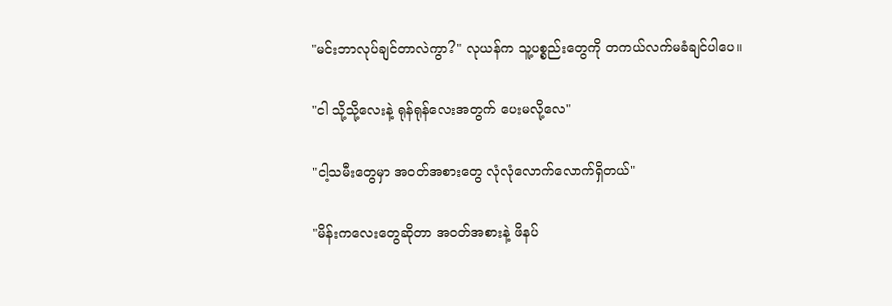"မင်းဘာလုပ်ချင်တာလဲကွာ?" လုယန်က သူ့ပစ္စည်းတွေကို တကယ်လက်မခံချင်ပါပေ။

"ငါ သို့သို့လေးနဲ့ ရုန်ရုန်လေးအတွက် ပေးမလို့လေ"

"ငါ့သမီးတွေမှာ အဝတ်အစားတွေ လုံလုံလောက်လောက်ရှိတယ်"

"မိန်းကလေးတွေဆိုတာ အဝတ်အစားနဲ့ ဖိနပ်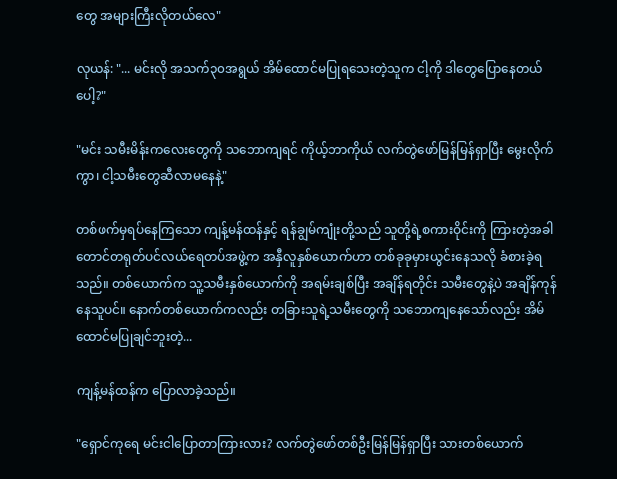တွေ အများကြီးလိုတယ်လေ"

လုယန်: "... မင်းလို အသက်၃၀အရွယ် အိမ်ထောင်မပြုရသေးတဲ့သူက ငါ့ကို ဒါတွေပြောနေတယ်ပေါ့?"

"မင်း သမီးမိန်းကလေးတွေကို သဘောကျရင် ကိုယ့်ဘာကိုယ် လက်တွဲဖော်မြန်မြန်ရှာပြီး မွေးလိုက်ကွာ၊ ငါ့သမီးတွေဆီလာမနေနဲ့"

တစ်ဖက်မှရပ်နေကြသော ကျန့်မန်ထန်နှင့် ရန်ချွမ်ကျုံးတို့သည် သူတို့ရဲ့စကားဝိုင်းကို ကြားတဲ့အခါ တောင်တရုတ်ပင်လယ်ရေတပ်အဖွဲ့က အနှီလူနှစ်ယောက်ဟာ တစ်ခုခုမှားယွင်းနေသလို ခံစားခဲ့ရသည်။ တစ်ယောက်က သူ့သမီးနှစ်ယောက်ကို အရမ်းချစ်ပြီး အချိန်ရတိုင်း သမီးတွေနဲ့ပဲ အချိန်ကုန်နေသူပင်။ နောက်တစ်ယောက်ကလည်း တခြားသူရဲ့သမီးတွေကို သဘောကျနေသော်လည်း အိမ်ထောင်မပြုချင်ဘူးတဲ့...

ကျန့်မန်ထန်က ပြောလာခဲ့သည်။

"ရှောင်ကုရေ မင်းငါပြောတာကြားလား? လက်တွဲဖော်တစ်ဦးမြန်မြန်ရှာပြီး သားတစ်ယောက်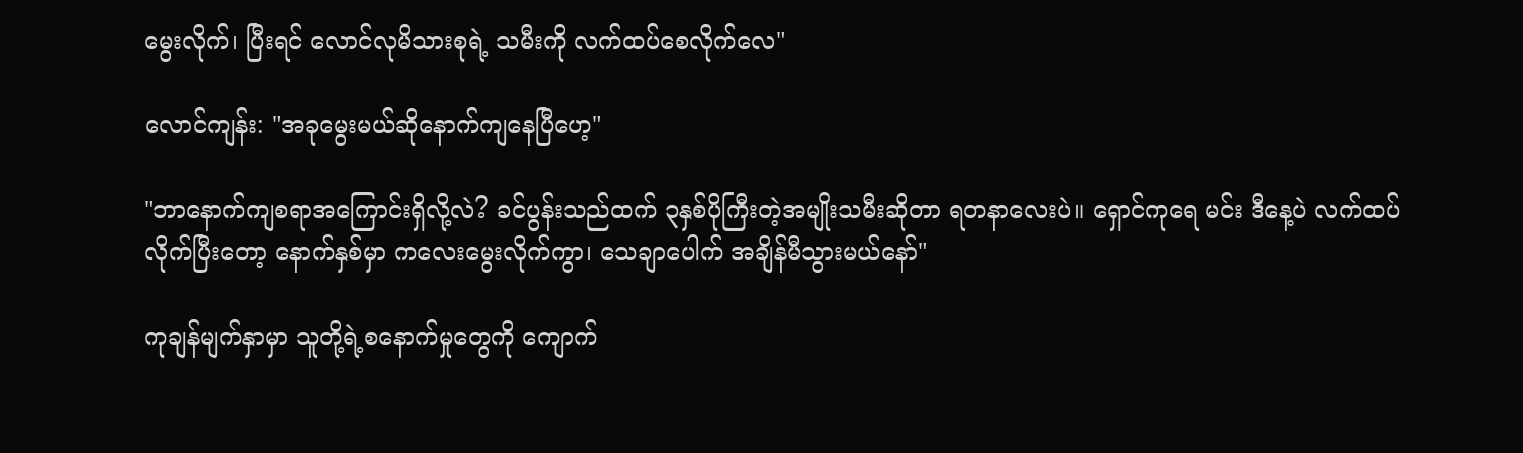မွေးလိုက်၊ ပြီးရင် လောင်လုမိသားစုရဲ့ သမီးကို လက်ထပ်စေလိုက်လေ"

လောင်ကျန်း: "အခုမွေးမယ်ဆိုနောက်ကျနေပြီဟေ့"

"ဘာနောက်ကျစရာအကြောင်းရှိလို့လဲ? ခင်ပွန်းသည်ထက် ၃နှစ်ပိုကြီးတဲ့အမျိုးသမီးဆိုတာ ရတနာလေးပဲ။ ရှောင်ကုရေ မင်း ဒီနေ့ပဲ လက်ထပ်လိုက်ပြီးတော့ နောက်နှစ်မှာ ကလေးမွေးလိုက်ကွာ၊ သေချာပေါက် အချိန်မီသွားမယ်နော်"

ကုချန်မျက်နှာမှာ သူတို့ရဲ့စနောက်မှုတွေကို ကျောက်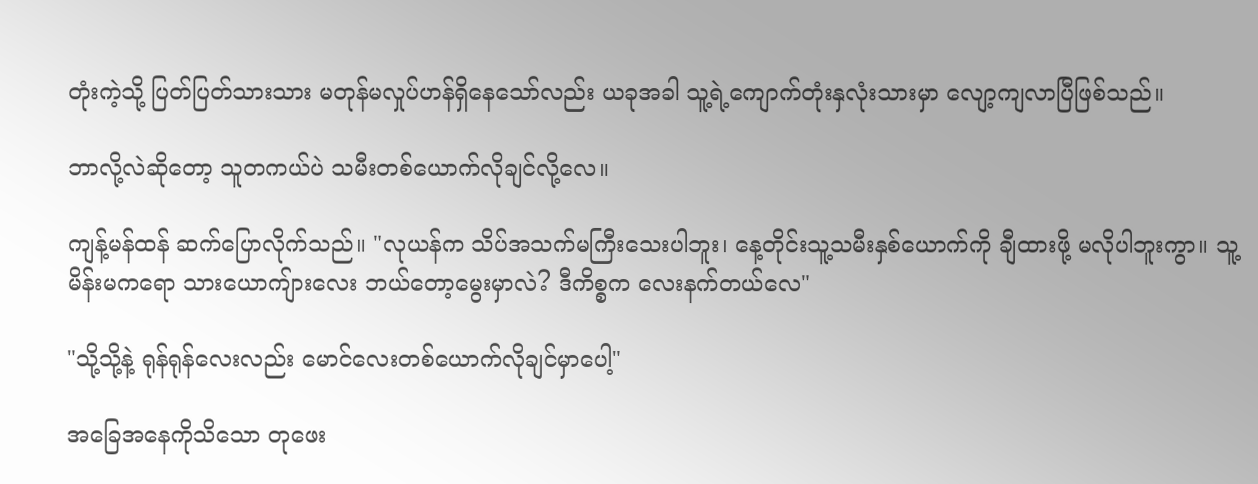တုံးကဲ့သို့ ပြတ်ပြတ်သားသား မတုန်မလှုပ်ဟန်ရှိနေသော်လည်း ယခုအခါ သူ့ရဲ့ကျောက်တုံးနှလုံးသားမှာ လျော့ကျလာပြီဖြစ်သည်။

ဘာလို့လဲဆိုတော့ သူတကယ်ပဲ သမီးတစ်ယောက်လိုချင်လို့လေ။

ကျန့်မန်ထန် ဆက်ပြောလိုက်သည်။ "လုယန်က သိပ်အသက်မကြီးသေးပါဘူး၊ နေ့တိုင်းသူ့သမီးနှစ်ယောက်ကို ချီထားဖို့ မလိုပါဘူးကွာ။ သူ့မိန်းမကရော သားယောကျ်ားလေး ဘယ်တော့မွေးမှာလဲ? ဒီကိစ္စက လေးနက်တယ်လေ"

"သို့သို့နဲ့ ရုန်ရုန်လေးလည်း မောင်လေးတစ်ယောက်လိုချင်မှာပေါ့"

အခြေအနေကိုသိသော တုဖေး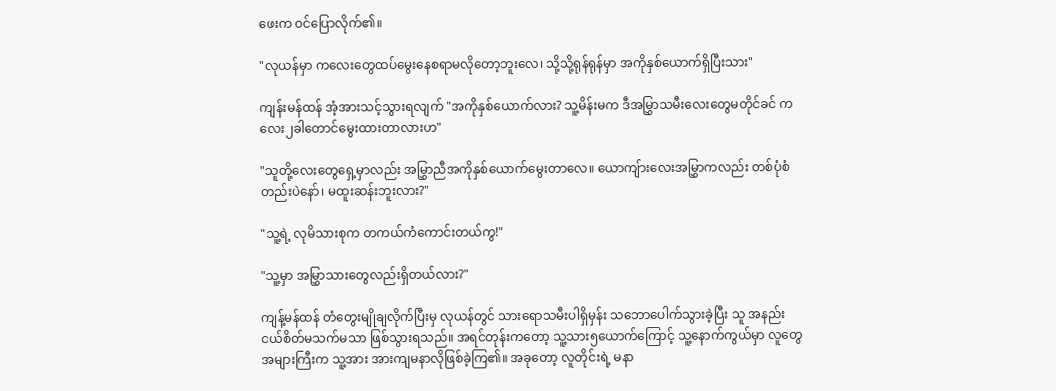ဖေးက ဝင်ပြောလိုက်၏။

"လုယန်မှာ ကလေးတွေထပ်မွေးနေစရာမလိုတော့ဘူးလေ၊ သို့သို့ရုန်ရုန်မှာ အကိုနှစ်ယောက်ရှိပြီးသား"

ကျန်းမန်ထန် အံ့အားသင့်သွားရလျက် "အကိုနှစ်ယောက်လား? သူ့မိန်းမက ဒီအမြွှာသမီးလေးတွေမတိုင်ခင် ကလေး၂ခါတောင်မွေးထားတာလားဟ"

"သူတို့လေးတွေရှေ့မှာလည်း အမြွှာညီအကိုနှစ်ယောက်မွေးတာလေ။ ယောကျ်ားလေးအမြွှာကလည်း တစ်ပုံစံတည်းပဲနော်၊ မထူးဆန်းဘူးလား?"

"သူ့ရဲ့ လုမိသားစုက တကယ်ကံကောင်းတယ်ကွ!"

"သူ့မှာ အမြွှာသားတွေလည်းရှိတယ်လား?"

ကျန့်မန်ထန် တံတွေးမျိုချလိုက်ပြီးမှ လုယန်တွင် သားရောသမီးပါရှိမှန်း သဘောပေါက်သွားခဲ့ပြီး သူ အနည်းငယ်စိတ်မသက်မသာ ဖြစ်သွားရသည်။ အရင်တုန်းကတော့ သူ့သား၅ယောက်ကြောင့် သူ့နောက်ကွယ်မှာ လူတွေအများကြီးက သူ့အား အားကျမနာလိုဖြစ်ခဲ့ကြ၏။ အခုတော့ လူတိုင်းရဲ့ မနာ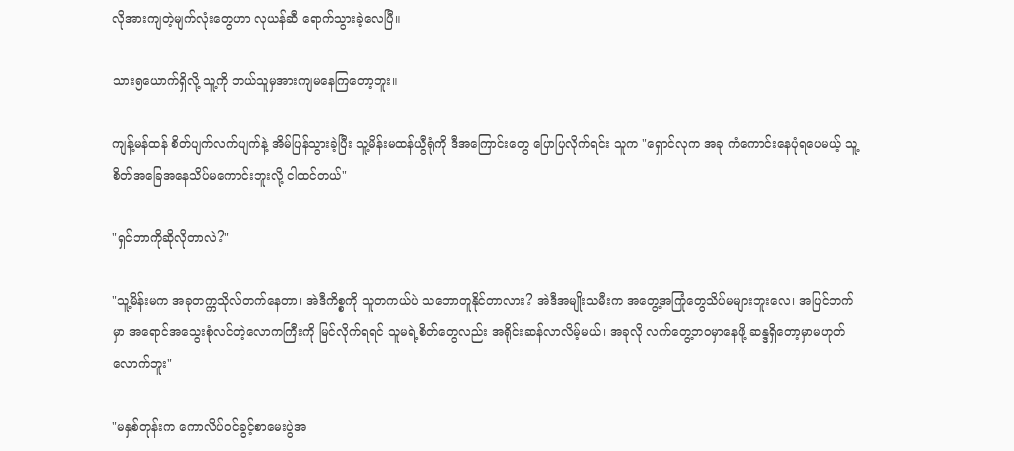လိုအားကျတဲ့မျက်လုံးတွေဟာ လုယန်ဆီ ရောက်သွားခဲ့လေပြီ။

သား၅ယောက်ရှိလို့ သူ့ကို ဘယ်သူမှအားကျမနေကြတော့ဘူး။

ကျန့်မန်ထန် စိတ်ပျက်လက်ပျက်နဲ့ အိမ်ပြန်သွားခဲ့ပြီး သူ့မိန်းမထန်ယွီရုံကို ဒီအကြောင်းတွေ ပြောပြလိုက်ရင်း သူက "ရှောင်လုက အခု ကံကောင်းနေပုံရပေမယ့် သူ့စိတ်အခြေအနေသိပ်မကောင်းဘူးလို့ ငါထင်တယ်"

"ရှင်ဘာကိုဆိုလိုတာလဲ?"

"သူ့မိန်းမက အခုတက္ကသိုလ်တက်နေတာ၊ အဲဒီကိစ္စကို သူတကယ်ပဲ သဘောတူနိုင်တာလား? အဲဒီအမျိုးသမီးက အတွေ့အကြုံတွေသိပ်မများဘူးလေ၊ အပြင်ဘက်မှာ အရောင်အသွေးစုံလင်တဲ့လောကကြီးကို မြင်လိုက်ရရင် သူမရဲ့စိတ်တွေလည်း အရိုင်းဆန်လာလိမ့်မယ်၊ အခုလို လက်တွေ့ဘဝမှာနေဖို့ ဆန္ဒရှိတော့မှာမဟုတ်လောက်ဘူး"

"မနှစ်တုန်းက ကောလိပ်ဝင်ခွင့်စာမေးပွဲအ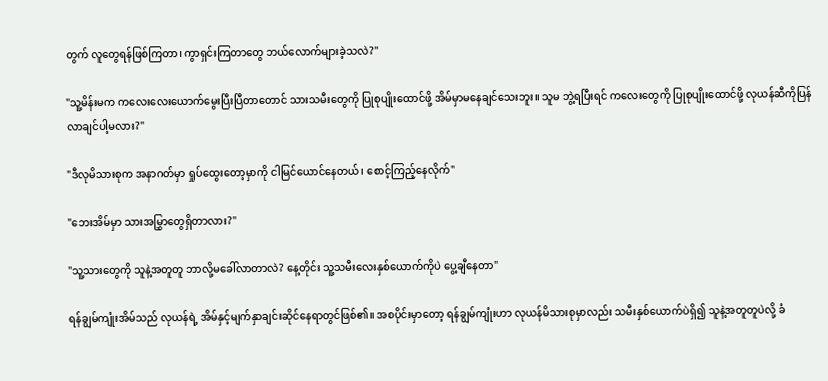တွက် လူတွေရန်ဖြစ်ကြတာ၊ ကွာရှင်းကြတာတွေ ဘယ်လောက်များခဲ့သလဲ?"

"သူ့မိန်းမက ကလေးလေးယောက်မွေးပြီးပြီတာတောင် သားသမီးတွေကို ပြုစုပျိုးထောင်ဖို့ အိမ်မှာမနေချင်သေးဘူး။ သူမ ဘွဲ့ရပြီးရင် ကလေးတွေကို ပြုစုပျိုးထောင်ဖို့ လုယန်ဆီကိုပြန်လာချင်ပါ့မလား?"

"ဒီလုမိသားစုက အနာဂတ်မှာ ရှုပ်ထွေးတော့မှာကို ငါမြင်ယောင်နေတယ်၊ စောင့်ကြည့်နေလိုက်"

"ဘေးအိမ်မှာ သားအမြွှာတွေရှိတာလား?"

"သူ့သားတွေကို သူနဲ့အတူတူ ဘာလို့မခေါ်လာတာလဲ? နေ့တိုင်း သူ့သမီးလေးနှစ်ယောက်ကိုပဲ ပွေ့ချီနေတာ"

ရန်ချွမ်ကျုံးအိမ်သည် လုယန်ရဲ့ အိမ်နှင့်မျက်နှာချင်းဆိုင်နေရာတွင်ဖြစ်၏။ အစပိုင်းမှာတော့ ရန်ချွမ်ကျုံးဟာ လုယန်မိသားစုမှာလည်း သမီးနှစ်ယောက်ပဲရှိ၍ သူနဲ့အတူတူပဲလို့ ခံ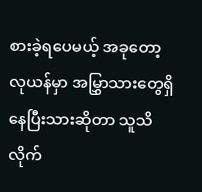စားခဲ့ရပေမယ့် အခုတော့ လုယန်မှာ အမြွှာသားတွေရှိနေပြီးသားဆိုတာ သူသိလိုက်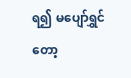ရ၍ မပျော်ရွှင်တော့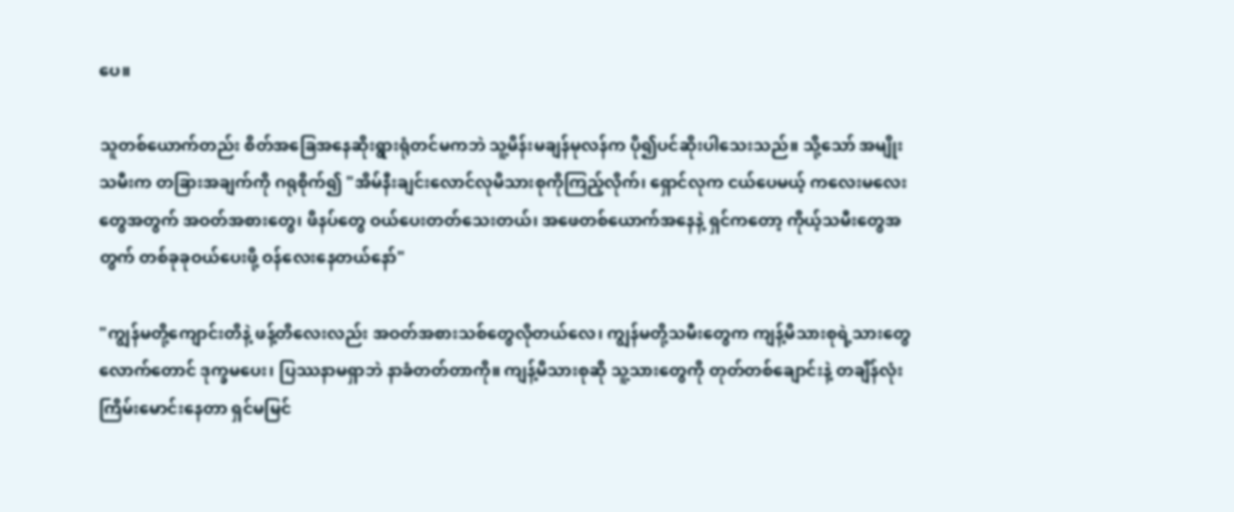ပေ။

သူတစ်ယောက်တည်း စိတ်အခြေအနေဆိုးရွားရုံတင်မကဘဲ သူ့မိန်းမချန်မုလန်က ပို၍ပင်ဆိုးပါသေးသည်။ သို့သော် အမျိုးသမီးက တခြားအချက်ကို ဂရုစိုက်၍ "အိမ်နီးချင်းလောင်လုမိသားစုကိုကြည့်လိုက်၊ ရှောင်လုက ငယ်ပေမယ့် ကလေးမလေးတွေအတွက် အဝတ်အစားတွေ၊ ဖိနပ်တွေ ဝယ်ပေးတတ်သေးတယ်၊ အဖေတစ်ယောက်အနေနဲ့ ရှင်ကတော့ ကိုယ့်သမီးတွေအတွက် တစ်ခုခုဝယ်ပေးဖို့ ဝန်လေးနေတယ်နော်"

"ကျွန်မတို့ကျောင်းတိနဲ့ ဖန့်တိလေးလည်း အဝတ်အစားသစ်တွေလိုတယ်လေ၊ ကျွန်မတို့သမီးတွေက ကျန့်မိသားစုရဲ့သားတွေလောက်တောင် ဒုက္ခမပေး၊ ပြဿနာမရှာဘဲ နာခံတတ်တာကို။ ကျန့်မိသားစုဆို သူ့သားတွေကို တုတ်တစ်ချောင်းနဲ့ တချိန်လုံးကြိမ်းမောင်းနေတာ ရှင်မမြင်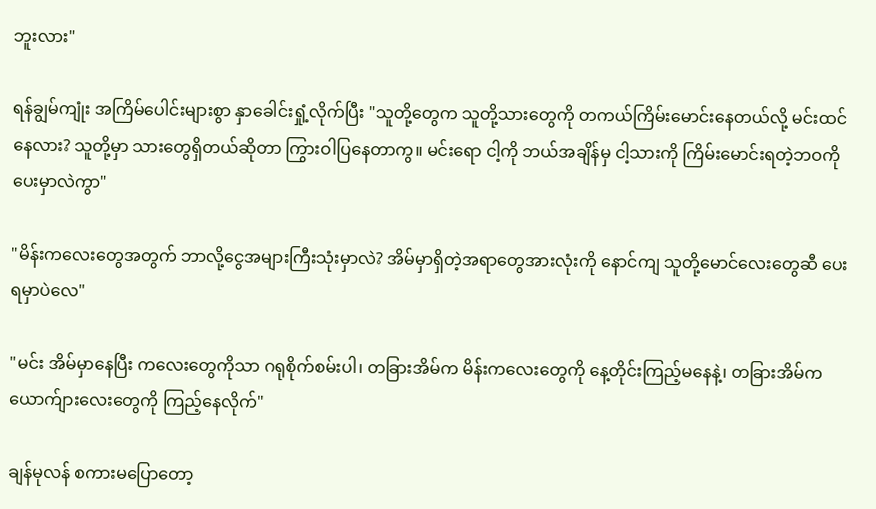ဘူးလား"

ရန်ချွမ်ကျုံး အကြိမ်ပေါင်းများစွာ နှာခေါင်းရှုံ့လိုက်ပြီး "သူတို့တွေက သူတို့သားတွေကို တကယ်ကြိမ်းမောင်းနေတယ်လို့ မင်းထင်နေလား? သူတို့မှာ သားတွေရှိတယ်ဆိုတာ ကြွားဝါပြနေတာကွ။ မင်းရော ငါ့ကို ဘယ်အချိန်မှ ငါ့သားကို ကြိမ်းမောင်းရတဲ့ဘဝကိုပေးမှာလဲကွာ"

"မိန်းကလေးတွေအတွက် ဘာလို့ငွေအများကြီးသုံးမှာလဲ? အိမ်မှာရှိတဲ့အရာတွေအားလုံးကို နောင်ကျ သူတို့မောင်လေးတွေဆီ ပေးရမှာပဲလေ"

"မင်း အိမ်မှာနေပြီး ကလေးတွေကိုသာ ဂရုစိုက်စမ်းပါ၊ တခြားအိမ်က မိန်းကလေးတွေကို နေ့တိုင်းကြည့်မနေနဲ့၊ တခြားအိမ်က ယောက်ျားလေးတွေကို ကြည့်နေလိုက်"

ချန်မုလန် စကားမပြောတော့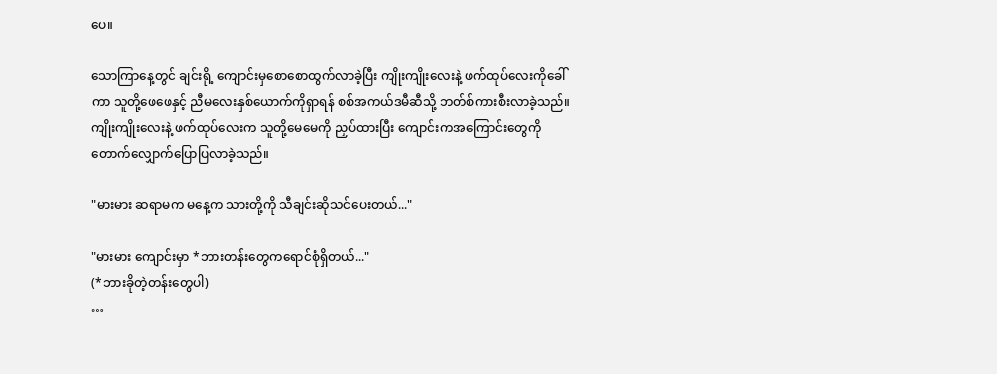ပေ။

သောကြာနေ့တွင် ချင်းရို့ ကျောင်းမှစောစောထွက်လာခဲ့ပြီး ကျိုးကျိုးလေးနဲ့ ဖက်ထုပ်လေးကိုခေါ်ကာ သူတို့ဖေဖေနှင့် ညီမလေးနှစ်ယောက်ကိုရှာရန် စစ်အကယ်ဒမီဆီသို့ ဘတ်စ်ကားစီးလာခဲ့သည်။ ကျိုးကျိုးလေးနဲ့ ဖက်ထုပ်လေးက သူတို့မေမေကို ညှပ်ထားပြီး ကျောင်းကအကြောင်းတွေကို တောက်လျှောက်ပြောပြလာခဲ့သည်။

"မားမား ဆရာမက မနေ့က သားတို့ကို သီချင်းဆိုသင်ပေးတယ်..."

"မားမား ကျောင်းမှာ *ဘားတန်းတွေကရောင်စုံရှိတယ်..."
(*ဘားခိုတဲ့တန်းတွေပါ)
…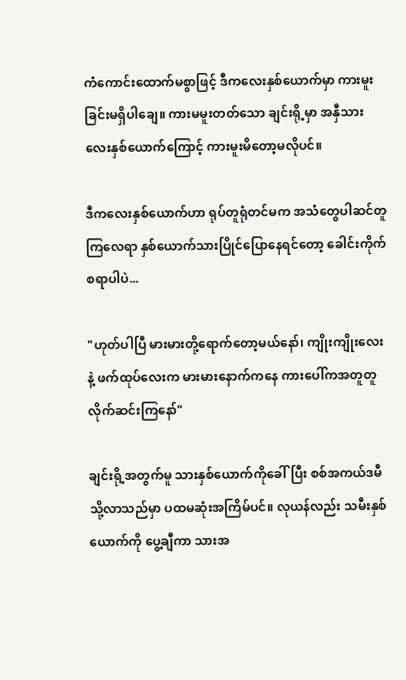ကံကောင်းထောက်မစွာဖြင့် ဒီကလေးနှစ်ယောက်မှာ ကားမူးခြင်းမရှိပါချေ။ ကားမမူးတတ်သော ချင်းရို့မှာ အနှီသားလေးနှစ်ယောက်ကြောင့် ကားမူးမိတော့မလိုပင်။

ဒီကလေးနှစ်ယောက်ဟာ ရုပ်တူရုံတင်မက အသံတွေပါဆင်တူကြလေရာ နှစ်ယောက်သားပြိုင်ပြောနေရင်တော့ ခေါင်းကိုက်စရာပါပဲ...

"ဟုတ်ပါပြီ မားမားတို့ရောက်တော့မယ်နော်၊ ကျိုးကျိုးလေးနဲ့ ဖက်ထုပ်လေးက မားမားနောက်ကနေ ကားပေါ်ကအတူတူလိုက်ဆင်းကြနော်"

ချင်းရို့အတွက်မူ သားနှစ်ယောက်ကိုခေါ်ပြီး စစ်အကယ်ဒမီသို့လာသည်မှာ ပထမဆုံးအကြိမ်ပင်။ လုယန်လည်း သမီးနှစ်ယောက်ကို ပွေ့ချီကာ သားအ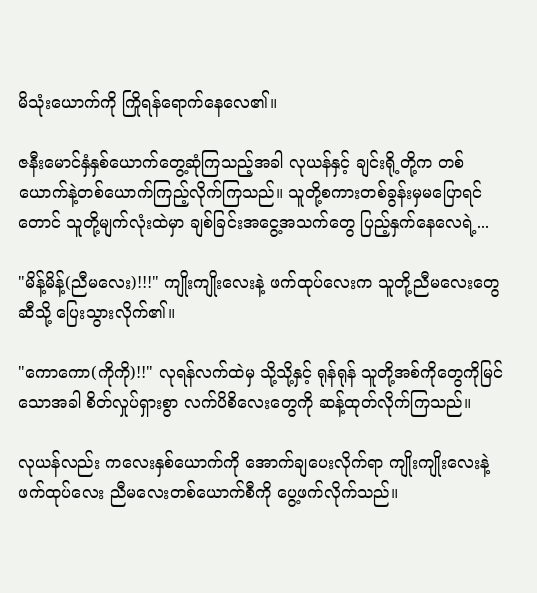မိသုံးယောက်ကို ကြိုရန်ရောက်နေလေ၏။

ဇနီးမောင်နှံနှစ်ယောက်တွေ့ဆုံကြသည့်အခါ လုယန်နှင့် ချင်းရို့တို့က တစ်ယောက်နဲ့တစ်ယောက်ကြည့်လိုက်ကြသည်။ သူတို့စကားတစ်ခွန်းမှမပြောရင်တောင် သူတို့မျက်လုံးထဲမှာ ချစ်ခြင်းအငွေ့အသက်တွေ ပြည့်နှက်နေလေရဲ့...

"မိန့်မိန့်(ညီမလေး)!!!" ကျိုးကျိုးလေးနဲ့ ဖက်ထုပ်လေးက သူတို့ညီမလေးတွေဆီသို့ ပြေးသွားလိုက်၏။

"ကောကော(ကိုကို)!!" လုရန်လက်ထဲမှ သို့သို့နှင့် ရုန်ရုန် သူတို့အစ်ကိုတွေကိုမြင်သောအခါ စိတ်လှုပ်ရှားစွာ လက်ပိစိလေးတွေကို ဆန့်ထုတ်လိုက်ကြသည်။

လုယန်လည်း ကလေးနှစ်ယောက်ကို အောက်ချပေးလိုက်ရာ ကျိုးကျိုးလေးနဲ့ ဖက်ထုပ်လေး ညီမလေးတစ်ယောက်စီကို ပွေ့ဖက်လိုက်သည်။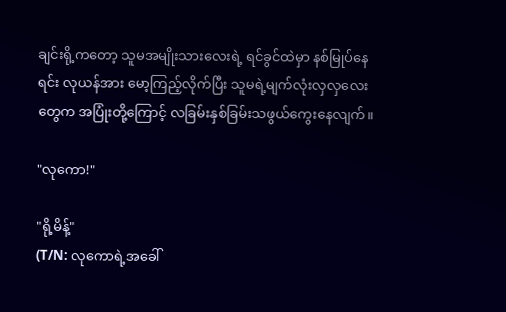ချင်းရို့ကတော့ သူမအမျိုးသားလေးရဲ့ ရင်ခွင်ထဲမှာ နစ်မြုပ်နေရင်း လုယန်အား မော့ကြည့်လိုက်ပြီး သူမရဲ့မျက်လုံးလှလှလေးတွေက အပြုံးတို့ကြောင့် လခြမ်းနှစ်ခြမ်းသဖွယ်ကွေးနေလျက်။

"လုကော!"

"ရို့မိန့်"
(T/N: လုကောရဲ့အခေါ်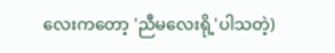လေးကတော့ 'ညီမလေးရို့'ပါသတဲ့)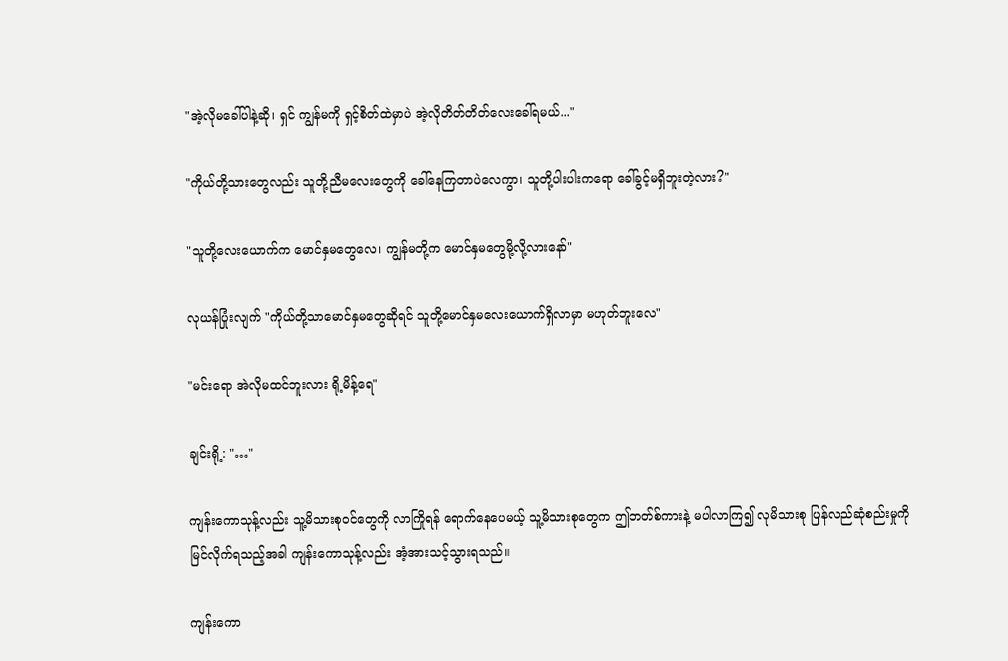"အဲ့လိုမခေါ်ပါနဲ့ဆို၊ ရှင် ကျွန်မကို ရှင့်စိတ်ထဲမှာပဲ အဲ့လိုတိတ်တိတ်လေးခေါ်ရမယ်..."

"ကိုယ်တို့သားတွေလည်း သူတို့ညီမလေးတွေကို ခေါ်နေကြတာပဲလေကွာ၊ သူတို့ပါးပါးကရော ခေါ်ခွင့်မရှိဘူးတဲ့လား?"

"သူတို့လေးယောက်က မောင်နှမတွေလေ၊ ကျွန်မတို့က မောင်နှမတွေမို့လို့လားနော်"

လုယန်ပြုံးလျက် "ကိုယ်တို့သာမောင်နှမတွေဆိုရင် သူတို့မောင်နှမလေးယောက်ရှိလာမှာ မဟုတ်ဘူးလေ"

"မင်းရော အဲလိုမထင်ဘူးလား ရို့မိန့်ရေ"

ချင်းရို့: "…"

ကျန်းကောသုန့်လည်း သူ့မိသားစုဝင်တွေကို လာကြိုရန် ရောက်နေပေမယ့် သူ့မိသားစုတွေက ဤဘတ်စ်ကားနဲ့ မပါလာကြ၍ လုမိသားစု ပြန်လည်ဆုံစည်းမှုကိုမြင်လိုက်ရသည့်အခါ ကျန်းကောသုန့်လည်း အံ့အားသင့်သွားရသည်။

ကျန်းကော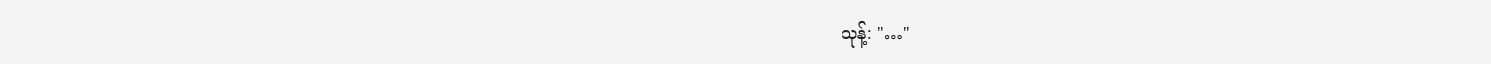သုန့်: "…"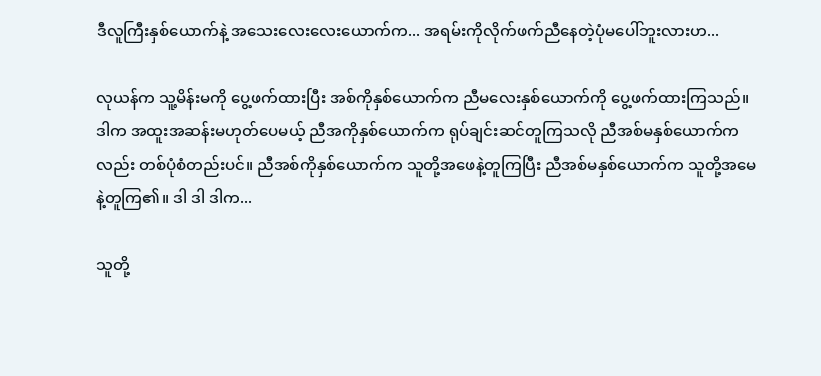ဒီလူကြီးနှစ်ယောက်နဲ့ အသေးလေးလေးယောက်က... အရမ်းကိုလိုက်ဖက်ညီနေတဲ့ပုံမပေါ်ဘူးလားဟ...

လုယန်က သူ့မိန်းမကို ပွေ့ဖက်ထားပြီး အစ်ကိုနှစ်ယောက်က ညီမလေးနှစ်ယောက်ကို ပွေ့ဖက်ထားကြသည်။ ဒါက အထူးအဆန်းမဟုတ်ပေမယ့် ညီအကိုနှစ်ယောက်က ရုပ်ချင်းဆင်တူကြသလို ညီအစ်မနှစ်ယောက်ကလည်း တစ်ပုံစံတည်းပင်။ ညီအစ်ကိုနှစ်ယောက်က သူတို့အဖေနဲ့တူကြပြီး ညီအစ်မနှစ်ယောက်က သူတို့အမေနဲ့တူကြ၏။ ဒါ ဒါ ဒါက...

သူတို့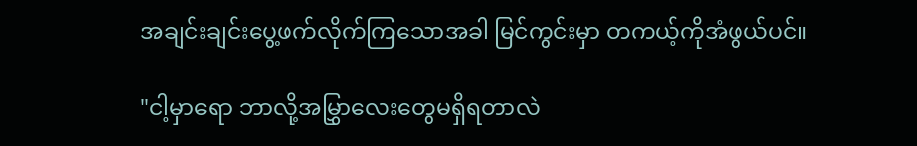အချင်းချင်းပွေ့ဖက်လိုက်ကြသောအခါ မြင်ကွင်းမှာ တကယ့်ကိုအံဖွယ်ပင်။

"ငါ့မှာရော ဘာလို့အမြွှာလေးတွေမရှိရတာလဲ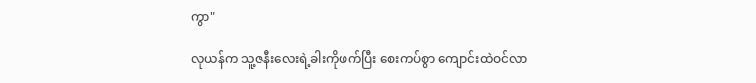ကွာ"

လုယန်က သူ့ဇနီးလေးရဲ့ခါးကိုဖက်ပြီး စေးကပ်စွာ ကျောင်းထဲဝင်လာ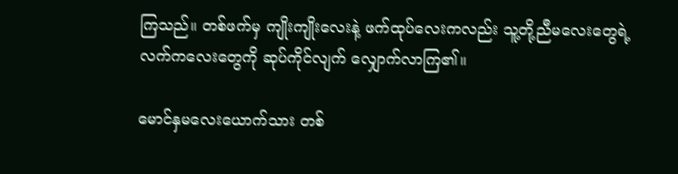ကြသည်။ တစ်ဖက်မှ ကျိုးကျိုးလေးနဲ့ ဖက်ထုပ်လေးကလည်း သူ့တို့ညီမလေးတွေရဲ့လက်ကလေးတွေကို ဆုပ်ကိုင်လျက် လျှောက်လာကြ၏။

မောင်နှမလေးယောက်သား တစ်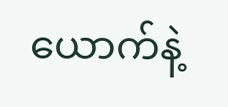ယောက်နဲ့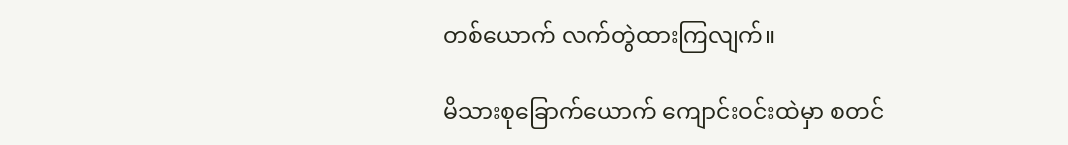တစ်ယောက် လက်တွဲထားကြလျက်။

မိသားစုခြောက်ယောက် ကျောင်းဝင်းထဲမှာ စတင်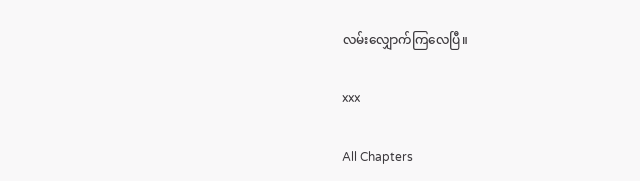လမ်းလျှောက်ကြလေပြီ။

xxx

All Chapters